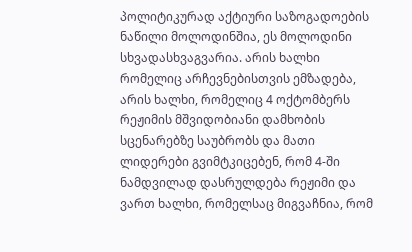პოლიტიკურად აქტიური საზოგადოების ნაწილი მოლოდინშია, ეს მოლოდინი სხვადასხვაგვარია. არის ხალხი რომელიც არჩევნებისთვის ემზადება, არის ხალხი, რომელიც 4 ოქტომბერს რეჟიმის მშვიდობიანი დამხობის სცენარებზე საუბრობს და მათი ლიდერები გვიმტკიცებენ, რომ 4-ში ნამდვილად დასრულდება რეჟიმი და ვართ ხალხი, რომელსაც მიგვაჩნია, რომ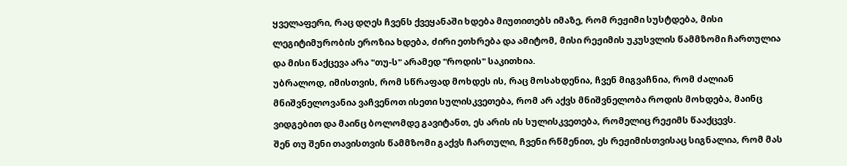ყველაფერი, რაც დღეს ჩვენს ქვეყანაში ხდება მიუთითებს იმაზე, რომ რეჟიმი სუსტდება, მისი ლეგიტიმურობის ეროზია ხდება, ძირი ეთხრება და ამიტომ, მისი რეჟიმის უკუსვლის წამმზომი ჩართულია და მისი წაქცევა არა "თუ-ს" არამედ "როდის" საკითხია.
უბრალოდ, იმისთვის, რომ სწრაფად მოხდეს ის, რაც მოსახდენია, ჩვენ მიგვაჩნია, რომ ძალიან მნიშვნელოვანია ვაჩვენოთ ისეთი სულისკვეთება, რომ არ აქვს მნიშვნელობა როდის მოხდება, მაინც ვიდგებით და მაინც ბოლომდე გავიტანთ, ეს არის ის სულისკვეთება, რომელიც რეჟიმს წააქცევს.
შენ თუ შენი თავისთვის წამმზომი გაქვს ჩართული, ჩვენი რწმენით, ეს რეჟიმისთვისაც სიგნალია, რომ მას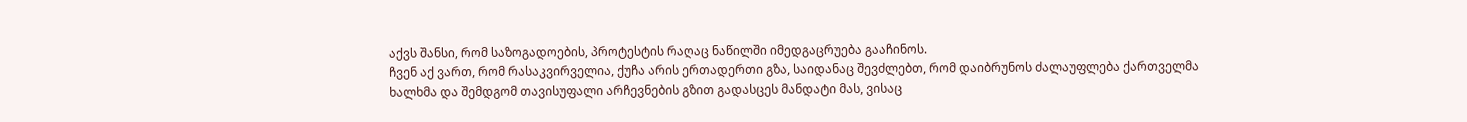აქვს შანსი, რომ საზოგადოების, პროტესტის რაღაც ნაწილში იმედგაცრუება გააჩინოს.
ჩვენ აქ ვართ, რომ რასაკვირველია, ქუჩა არის ერთადერთი გზა, საიდანაც შევძლებთ, რომ დაიბრუნოს ძალაუფლება ქართველმა ხალხმა და შემდგომ თავისუფალი არჩევნების გზით გადასცეს მანდატი მას, ვისაც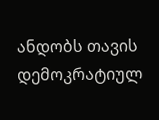ანდობს თავის დემოკრატიულ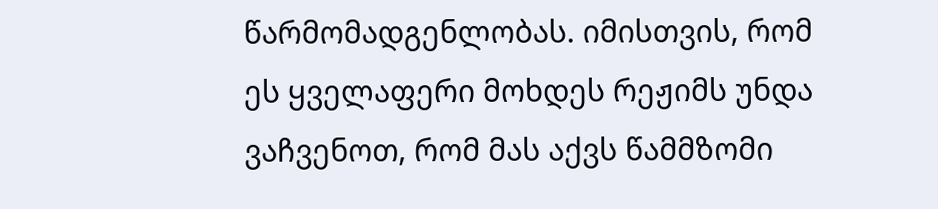წარმომადგენლობას. იმისთვის, რომ ეს ყველაფერი მოხდეს რეჟიმს უნდა ვაჩვენოთ, რომ მას აქვს წამმზომი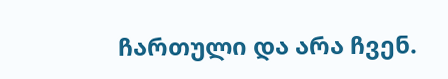ჩართული და არა ჩვენ.